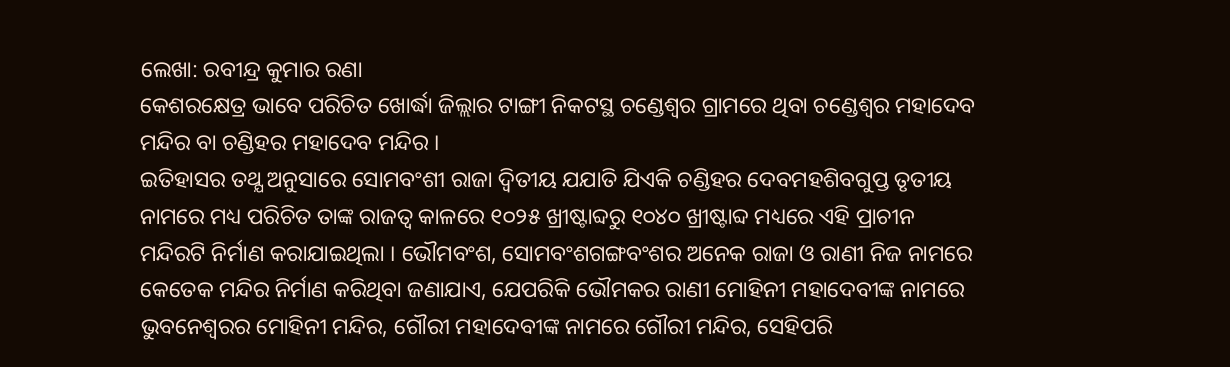ଲେଖା: ରବୀନ୍ଦ୍ର କୁମାର ରଣା
କେଶରକ୍ଷେତ୍ର ଭାବେ ପରିଚିତ ଖୋର୍ଦ୍ଧା ଜିଲ୍ଲାର ଟାଙ୍ଗୀ ନିକଟସ୍ଥ ଚଣ୍ଡେଶ୍ୱର ଗ୍ରାମରେ ଥିବା ଚଣ୍ଡେଶ୍ୱର ମହାଦେବ ମନ୍ଦିର ବା ଚଣ୍ଡିହର ମହାଦେବ ମନ୍ଦିର ।
ଇତିହାସର ତଥ୍ଯ ଅନୁସାରେ ସୋମବଂଶୀ ରାଜା ଦ୍ଵିତୀୟ ଯଯାତି ଯିଏକି ଚଣ୍ଡିହର ଦେବମହଶିବଗୁପ୍ତ ତୃତୀୟ ନାମରେ ମଧ୍ୟ ପରିଚିତ ତାଙ୍କ ରାଜତ୍ଵ କାଳରେ ୧୦୨୫ ଖ୍ରୀଷ୍ଟାବ୍ଦରୁ ୧୦୪୦ ଖ୍ରୀଷ୍ଟାବ୍ଦ ମଧ୍ୟରେ ଏହି ପ୍ରାଚୀନ ମନ୍ଦିରଟି ନିର୍ମାଣ କରାଯାଇଥିଲା । ଭୌମବଂଶ, ସୋମବଂଶଗଙ୍ଗବଂଶର ଅନେକ ରାଜା ଓ ରାଣୀ ନିଜ ନାମରେ କେତେକ ମନ୍ଦିର ନିର୍ମାଣ କରିଥିବା ଜଣାଯାଏ, ଯେପରିକି ଭୌମକର ରାଣୀ ମୋହିନୀ ମହାଦେବୀଙ୍କ ନାମରେ ଭୁବନେଶ୍ବରର ମୋହିନୀ ମନ୍ଦିର, ଗୌରୀ ମହାଦେବୀଙ୍କ ନାମରେ ଗୌରୀ ମନ୍ଦିର, ସେହିପରି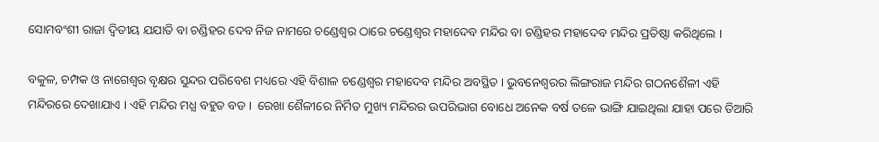ସୋମବଂଶୀ ରାଜା ଦ୍ଵିତୀୟ ଯଯାତି ବା ଚଣ୍ଡିହର ଦେବ ନିଜ ନାମରେ ଚଣ୍ଡେଶ୍ୱର ଠାରେ ଚଣ୍ଡେଶ୍ୱର ମହାଦେବ ମନ୍ଦିର ବା ଚଣ୍ଡିହର ମହାଦେବ ମନ୍ଦିର ପ୍ରତିଷ୍ଠା କରିଥିଲେ ।

ବକୁଳ, ଚମ୍ପକ ଓ ନାଗେଶ୍ଵର ବୃକ୍ଷର ସୁନ୍ଦର ପରିବେଶ ମଧ୍ୟରେ ଏହି ବିଶାଳ ଚଣ୍ଡେଶ୍ୱର ମହାଦେବ ମନ୍ଦିର ଅବସ୍ଥିତ । ଭୁବନେଶ୍ବରର ଲିଙ୍ଗରାଜ ମନ୍ଦିର ଗଠନଶୈଳୀ ଏହି ମନ୍ଦିରରେ ଦେଖାଯାଏ । ଏହି ମନ୍ଦିର ମଧ୍ଯ ବହୁତ ବଡ ।  ରେଖା ଶୈଳୀରେ ନିର୍ମିତ ମୁଖ୍ୟ ମନ୍ଦିରର ଉପରିଭାଗ ବୋଧେ ଅନେକ ବର୍ଷ ତଳେ ଭାଙ୍ଗି ଯାଇଥିଲା ଯାହା ପରେ ତିଆରି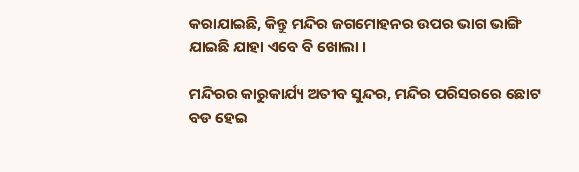କରାଯାଇଛି, କିନ୍ତୁ ମନ୍ଦିର ଜଗମୋହନର ଉପର ଭାଗ ଭାଙ୍ଗି ଯାଇଛି ଯାହା ଏବେ ବି ଖୋଲା ।

ମନ୍ଦିରର କାରୁକାର୍ଯ୍ୟ ଅତୀବ ସୁନ୍ଦର, ମନ୍ଦିର ପରିସରରେ ଛୋଟ ବଡ ହେଇ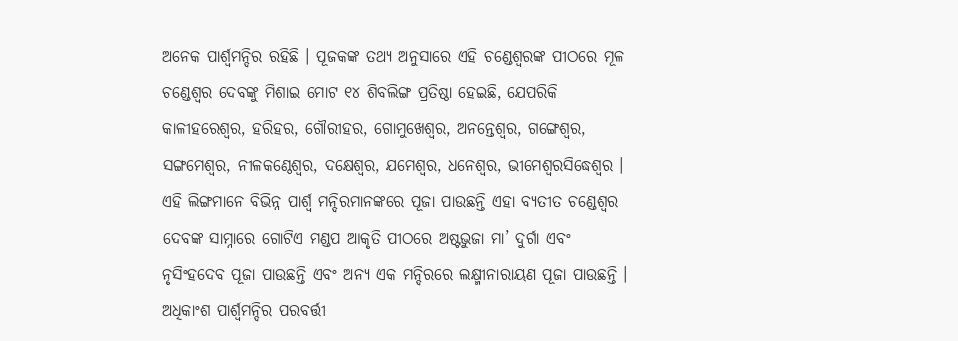ଅନେକ ପାର୍ଶ୍ଵମନ୍ଦିର ରହିଛି । ପୂଜକଙ୍କ ତଥ୍ଯ ଅନୁସାରେ ଏହି ଚଣ୍ଡେଶ୍ବରଙ୍କ ପୀଠରେ ମୂଳ ଚଣ୍ଡେଶ୍ୱର ଦେବଙ୍କୁ ମିଶାଇ ମୋଟ ୧୪ ଶିବଲିଙ୍ଗ ପ୍ରତିଷ୍ଠା ହେଇଛି, ଯେପରିକି କାଳୀହରେଶ୍ୱର, ହରିହର, ଗୌରୀହର, ଗୋମୁଖେଶ୍ୱର, ଅନନ୍ତେଶ୍ଵର, ଗଙ୍ଗେଶ୍ୱର, ସଙ୍ଗମେଶ୍ଵର, ନୀଳକଣ୍ଠେଶ୍ଵର, ଦକ୍ଷେଶ୍ୱର, ଯମେଶ୍ଵର, ଧନେଶ୍ୱର, ଭୀମେଶ୍ବରସିଦ୍ଧେଶ୍ଵର । ଏହି ଲିଙ୍ଗମାନେ ବିଭିନ୍ନ ପାର୍ଶ୍ଵ ମନ୍ଦିରମାନଙ୍କରେ ପୂଜା ପାଉଛନ୍ତି ଏହା ବ୍ୟତୀତ ଚଣ୍ଡେଶ୍ୱର ଦେବଙ୍କ ସାମ୍ନାରେ ଗୋଟିଏ ମଣ୍ଡପ ଆକୃତି ପୀଠରେ ଅଷ୍ଟଭୁଜା ମା’ ଦୁର୍ଗା ଏବଂ ନୃସିଂହଦେବ ପୂଜା ପାଉଛନ୍ତି ଏବଂ ଅନ୍ୟ ଏକ ମନ୍ଦିରରେ ଲକ୍ଷ୍ମୀନାରାୟଣ ପୂଜା ପାଉଛନ୍ତି । ଅଧିକାଂଶ ପାର୍ଶ୍ଵମନ୍ଦିର ପରବର୍ତ୍ତୀ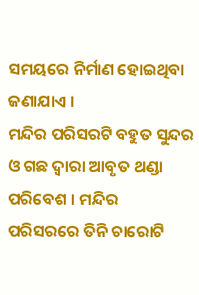ସମୟରେ ନିର୍ମାଣ ହୋଇଥିବା ଜଣାଯାଏ ।
ମନ୍ଦିର ପରିସରଟି ବହୁତ ସୁନ୍ଦର ଓ ଗଛ ଦ୍ଵାରା ଆବୃତ ଥଣ୍ଡା ପରିବେଶ । ମନ୍ଦିର ପରିସରରେ ତିନି ଚାରୋଟି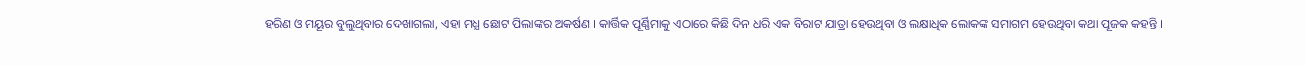ହରିଣ ଓ ମୟୂର ବୁଲୁଥିବାର ଦେଖାଗଲା, ଏହା ମଧ୍ଯ ଛୋଟ ପିଲାଙ୍କର ଅକର୍ଷଣ । କାର୍ତ୍ତିକ ପୂର୍ଣ୍ଣିମାକୁ ଏଠାରେ କିଛି ଦିନ ଧରି ଏକ ବିରାଟ ଯାତ୍ରା ହେଉଥିବା ଓ ଲକ୍ଷାଧିକ ଲୋକଙ୍କ ସମାଗମ ହେଉଥିବା କଥା ପୂଜକ କହନ୍ତି ।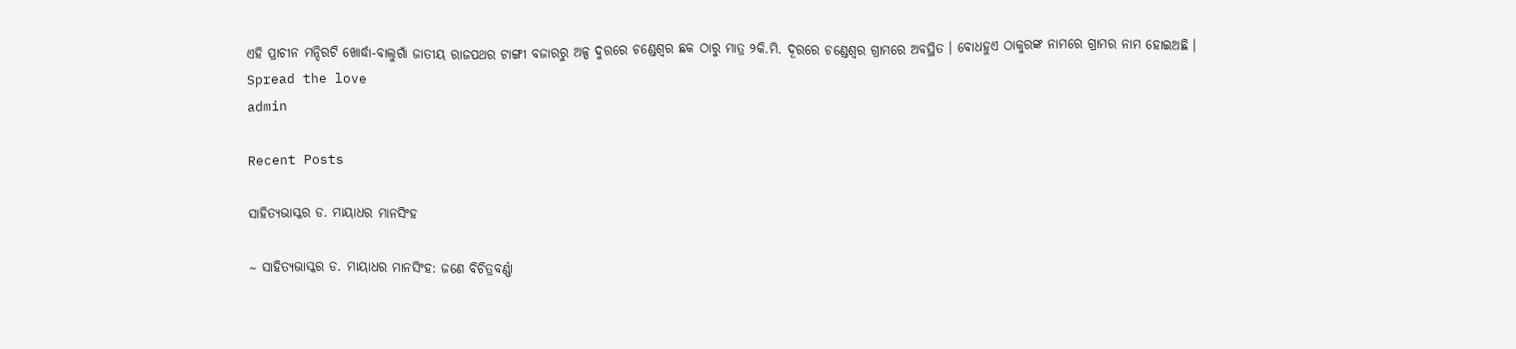ଏହି ପ୍ରାଚୀନ ମନ୍ଦିରଟି ଖୋର୍ଦ୍ଧା-ବାଲୁଗାଁ ଜାତୀୟ ରାଜପଥର ଟାଙ୍ଗୀ ବଜାରରୁ ଅଳ୍ପ ଦୁରରେ ଚଣ୍ଡେଶ୍ୱର ଛକ ଠାରୁ ମାତ୍ର ୨କି.ମି. ଦୂରରେ ଚଣ୍ଡେଶ୍ୱର ଗ୍ରାମରେ ଅବସ୍ଥିତ । ବୋଧହୁଏ ଠାକୁରଙ୍କ ନାମରେ ଗ୍ରାମର ନାମ ହୋଇଅଛି ।
Spread the love
admin

Recent Posts

ସାହିତ୍ୟଭାସ୍କର ଡ. ମାୟାଧର ମାନସିଂହ

~ ସାହିତ୍ୟଭାସ୍କର ଡ. ମାୟାଧର ମାନସିଂହ: ଜଣେ ବିଚିତ୍ରବର୍ଣ୍ଣା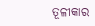ତୂଳୀକାର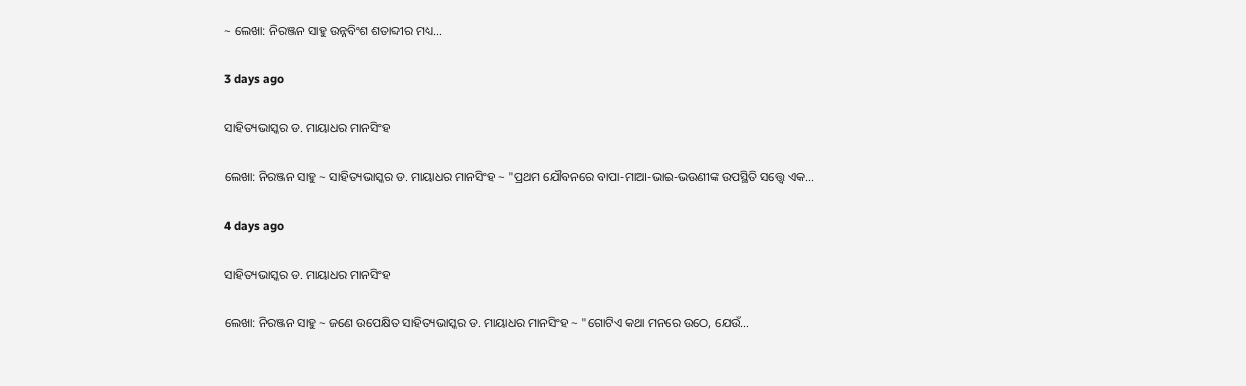~ ଲେଖା: ନିରଞ୍ଜନ ସାହୁ ଉନ୍ନବିଂଶ ଶତାବ୍ଦୀର ମଧ୍ୟ…

3 days ago

ସାହିତ୍ୟଭାସ୍କର ଡ. ମାୟାଧର ମାନସିଂହ

ଲେଖା: ନିରଞ୍ଜନ ସାହୁ ~ ସାହିତ୍ୟଭାସ୍କର ଡ. ମାୟାଧର ମାନସିଂହ ~ "ପ୍ରଥମ ଯୌବନରେ ବାପା-ମାଆ-ଭାଇ-ଭଉଣୀଙ୍କ ଉପସ୍ଥିତି ସତ୍ତ୍ୱେ ଏକ…

4 days ago

ସାହିତ୍ୟଭାସ୍କର ଡ. ମାୟାଧର ମାନସିଂହ

ଲେଖା: ନିରଞ୍ଜନ ସାହୁ ~ ଜଣେ ଉପେକ୍ଷିତ ସାହିତ୍ୟଭାସ୍କର ଡ. ମାୟାଧର ମାନସିଂହ ~ "ଗୋଟିଏ କଥା ମନରେ ଉଠେ, ଯେଉଁ…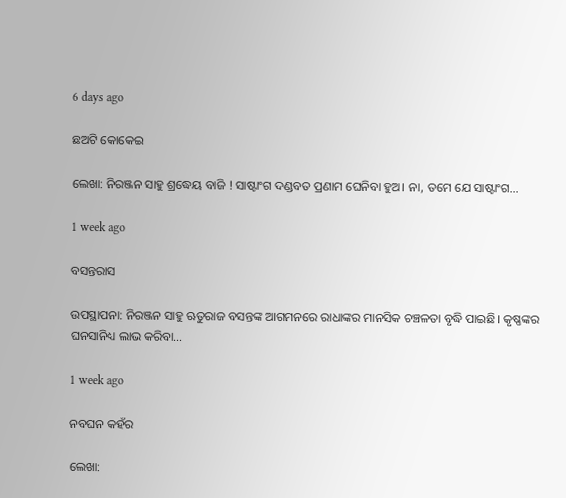6 days ago

ଛଅଟି କୋକେଇ

ଲେଖା: ନିରଞ୍ଜନ ସାହୁ ଶ୍ରଦ୍ଧେୟ ବାଜି ! ସାଷ୍ଟାଂଗ ଦଣ୍ଡବତ ପ୍ରଣାମ ଘେନିବା ହୁଅ। ନା, ତମେ ଯେ ସାଷ୍ଟାଂଗ…

1 week ago

ବସନ୍ତରାସ

ଉପସ୍ଥାପନା: ନିରଞ୍ଜନ ସାହୁ ଋତୁରାଜ ବସନ୍ତଙ୍କ ଆଗମନରେ ରାଧାଙ୍କର ମାନସିକ ଚଞ୍ଚଳତା ବୃଦ୍ଧି ପାଇଛି। କୃଷ୍ଣଙ୍କର ଘନସାନିଧ୍ୟ ଲାଭ କରିବା…

1 week ago

ନବଘନ କହଁର

ଲେଖା: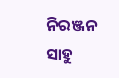ନିରଞ୍ଜନ ସାହୁ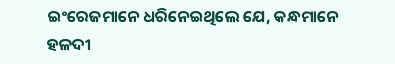ଇଂରେଜମାନେ ଧରିନେଇଥିଲେ ଯେ, କନ୍ଧମାନେ ହଳଦୀ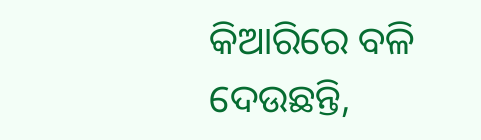କିଆରିରେ ବଳି ଦେଉଛନ୍ତି,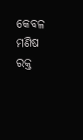କେବଳ ମଣିଷ ରକ୍ତ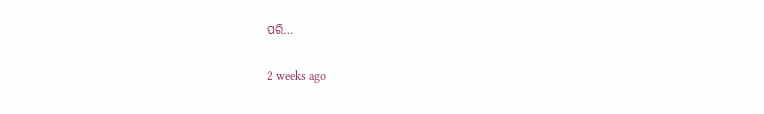ପରି…

2 weeks ago